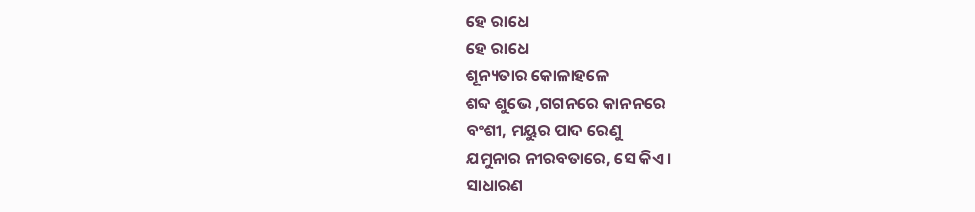ହେ ରାଧେ
ହେ ରାଧେ
ଶୂନ୍ୟତାର କୋଳାହଳେ
ଶବ୍ଦ ଶୁଭେ ,ଗଗନରେ କାନନରେ
ବଂଶୀ, ମୟୁର ପାଦ ରେଣୁ
ଯମୁନାର ନୀରବତାରେ, ସେ କିଏ ।
ସାଧାରଣ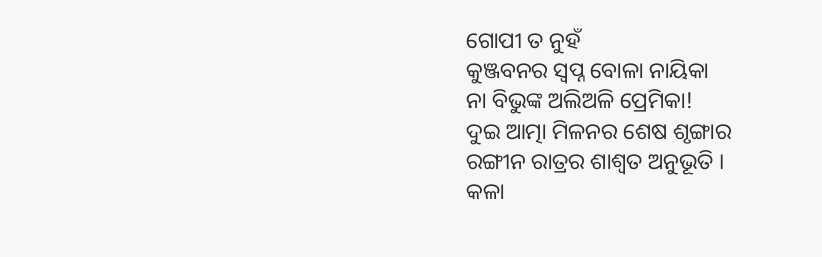ଗୋପୀ ତ ନୁହଁ
କୁଞ୍ଜବନର ସ୍ବପ୍ନ ବୋଳା ନାୟିକା
ନା ବିଭୁଙ୍କ ଅଲିଅଳି ପ୍ରେମିକା!
ଦୁଇ ଆତ୍ମା ମିଳନର ଶେଷ ଶୃଙ୍ଗାର
ରଙ୍ଗୀନ ରାତ୍ରର ଶାଶ୍ୱତ ଅନୁଭୂତି ।
କଳା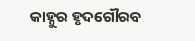କାହ୍ନୁର ହୃଦଗୌରବ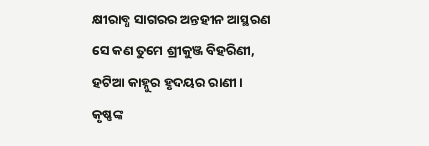କ୍ଷୀରାବ୍ଧ ସାଗରର ଅନ୍ତହୀନ ଆସ୍ଥରଣ
ସେ କଣ ତୁମେ ଶ୍ରୀକୁଞ୍ଜ ବିହରିଣୀ,
ହଟିଆ କାହ୍ନୁର ହୃଦୟର ରାଣୀ।
କୃଷ୍ଣଙ୍କ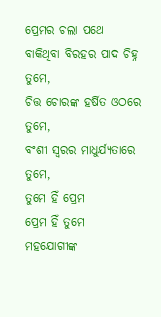ପ୍ରେମର ଚଲା ପଥେ
ବାକିଥିବା ବିରହର ପାଦ ଚିହ୍ନ ତୁମେ,
ଚିତ୍ତ ଚୋରଙ୍କ ହର୍ଷିତ ଓଠରେ ତୁମେ,
ବଂଶୀ ସ୍ୱରର ମାଧୁର୍ଯ୍ୟତାରେ ତୁମେ,
ତୁମେ ହିଁ ପ୍ରେମ
ପ୍ରେମ ହିଁ ତୁମେ
ମହଯୋଗୀଙ୍କ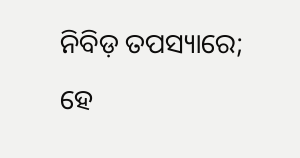ନିବିଡ଼ ତପସ୍ୟାରେ;
ହେ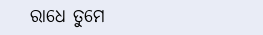ରାଧେ ତୁମେ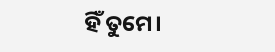ହିଁ ତୁମେ।